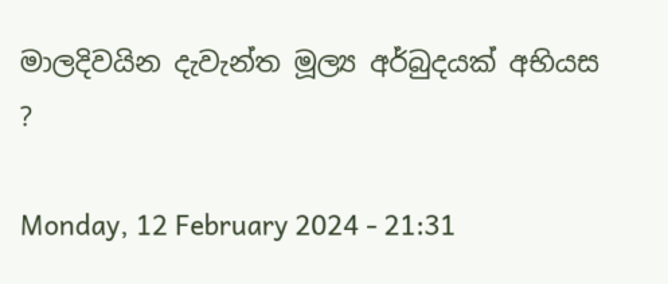මාලදිවයින දැවැන්ත මූල්‍ය අර්බුදයක් අභියස ?

Monday, 12 February 2024 - 21:31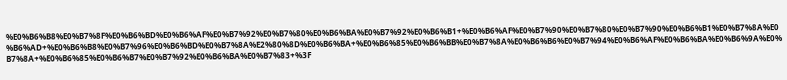%E0%B6%B8%E0%B7%8F%E0%B6%BD%E0%B6%AF%E0%B7%92%E0%B7%80%E0%B6%BA%E0%B7%92%E0%B6%B1+%E0%B6%AF%E0%B7%90%E0%B7%80%E0%B7%90%E0%B6%B1%E0%B7%8A%E0%B6%AD+%E0%B6%B8%E0%B7%96%E0%B6%BD%E0%B7%8A%E2%80%8D%E0%B6%BA+%E0%B6%85%E0%B6%BB%E0%B7%8A%E0%B6%B6%E0%B7%94%E0%B6%AF%E0%B6%BA%E0%B6%9A%E0%B7%8A+%E0%B6%85%E0%B6%B7%E0%B7%92%E0%B6%BA%E0%B7%83+%3F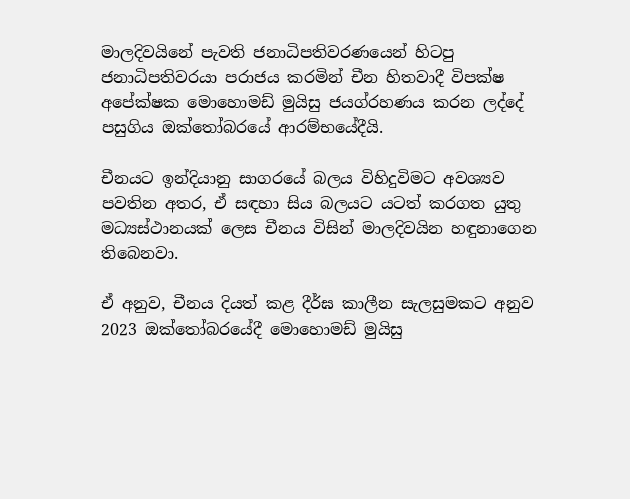මාලදිවයිනේ පැවති ජනාධිපතිවරණයෙන් හිටපු ජනාධිපතිවරයා පරාජය කරමින් චීන හිතවාදී විපක්ෂ අපේක්ෂක මොහොමඩ් මුයිසු ජයග්රහණය කරන ලද්දේ පසුගිය ඔක්තෝබරයේ ආරම්භයේදීයි.

චීනයට ඉන්දියානු සාගරයේ බලය විහිදුවිමට අවශ්‍යව පවතින අතර, ඒ සඳහා සිය බලයට යටත් කරගත යුතු මධ්‍යස්ථානයක් ලෙස චීනය විසින් මාලදිවයින හඳුනාගෙන තිබෙනවා.

ඒ අනුව, චීනය දියත් කළ දීර්ඝ කාලීන සැලසුමකට අනුව 2023 ඔක්තෝබරයේදී මොහොමඩ් මුයිසු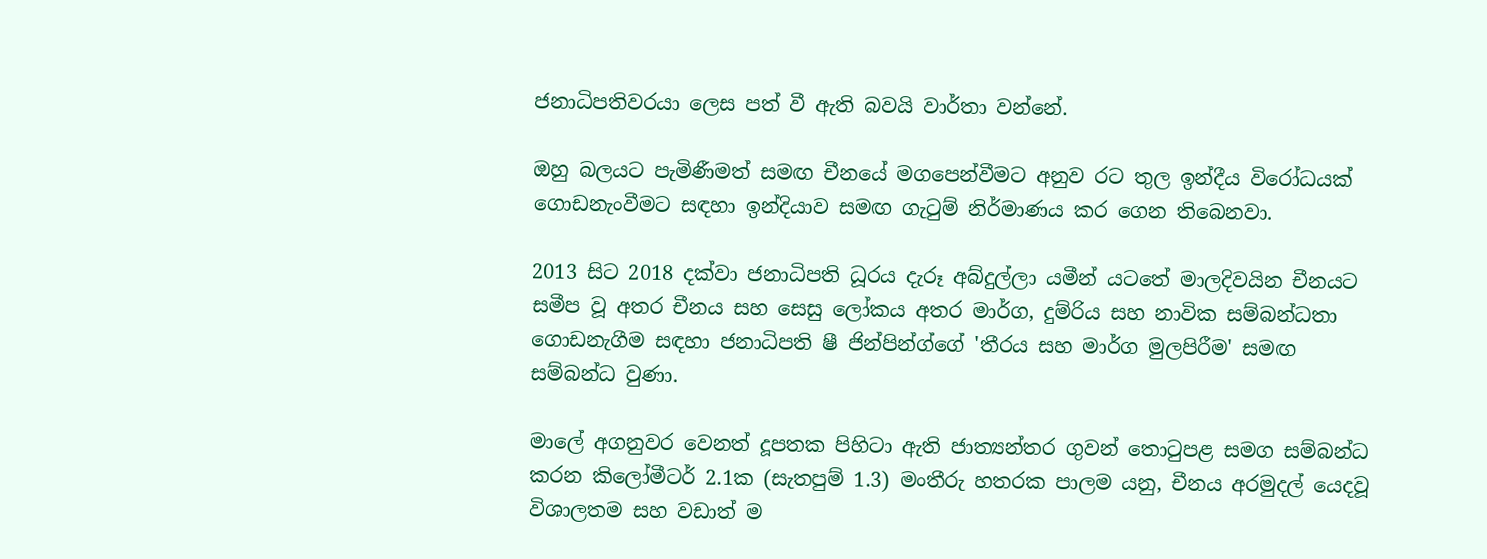ජනාධිපතිවරයා ලෙස පත් වී ඇති බවයි වාර්තා වන්නේ.

ඔහු බලයට පැමිණීමත් සමඟ චීනයේ මගපෙන්වීමට අනුව රට තුල ඉන්දීය විරෝධයක් ගොඩනැංවීමට සඳහා ඉන්දියාව සමඟ ගැටුම් නිර්මාණය කර ගෙන තිබෙනවා.

2013 සිට 2018 දක්වා ජනාධිපති ධූරය දැරූ අබ්දුල්ලා යමීන් යටතේ මාලදිවයින චීනයට සමීප වූ අතර චීනය සහ සෙසු ලෝකය අතර මාර්ග, දුම්රිය සහ නාවික සම්බන්ධතා ගොඩනැගීම සඳහා ජනාධිපති ෂී ජින්පින්ග්ගේ 'තීරය සහ මාර්ග මුලපිරීම' සමඟ සම්බන්ධ වුණා.

මාලේ අගනුවර වෙනත් දූපතක පිහිටා ඇති ජාත්‍යන්තර ගුවන් තොටුපළ සමග සම්බන්ධ කරන කිලෝමීටර් 2.1ක (සැතපුම් 1.3) මංතීරු හතරක පාලම යනු, චීනය අරමුදල් යෙදවූ විශාලතම සහ වඩාත් ම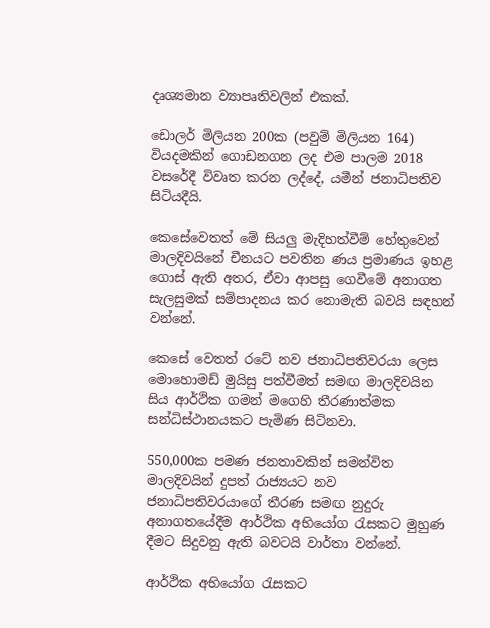දෘශ්‍යමාන ව්‍යාපෘතිවලින් එකක්.

ඩොලර් මිලියන 200ක (පවුම් මිලියන 164) වියදමකින් ගොඩනගන ලද එම පාලම 2018 වසරේදී විවෘත කරන ලද්දේ, යමීන් ජනාධිපතිව සිටියදීයි.

කෙසේවෙතත් මේ සියලු මැදිහත්වීම් හේතුවෙන් මාලදිවයිනේ චීනයට පවතින ණය ප්‍රමාණය ඉහළ ගොස් ඇති අතර, ඒවා ආපසු ගෙවීමේ අනාගත සැලසුමක් සම්පාදනය කර නොමැති බවයි සඳහන් වන්නේ.

කෙසේ වෙතත් රටේ නව ජනාධිපතිවරයා ලෙස මොහොමඩ් මුයිසු පත්වීමත් සමඟ මාලදිවයින සිය ආර්ථික ගමන් මගෙහි තීරණාත්මක සන්ධිස්ථානයකට පැමිණ සිටිනවා.

550,000ක පමණ ජනතාවකින් සමන්විත මාලදිවයින් දුපත් රාජ්‍යයට නව ජනාධිපතිවරයාගේ තීරණ සමඟ නුදුරු අනාගතයේදීම ආර්ථික අභියෝග රැසකට මුහුණ දීමට සිදුවනු ඇති බවටයි වාර්තා වන්නේ.

ආර්ථික අභියෝග රැසකට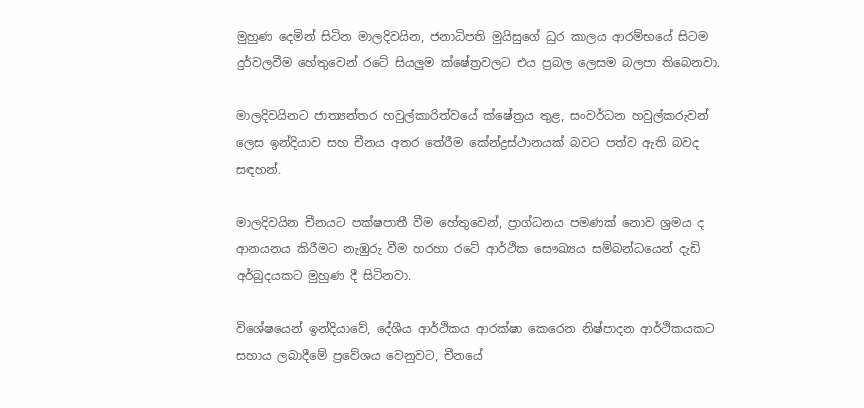මුහුණ දෙමින් සිටින මාලදිවයින, ජනාධිපති මුයිසුගේ ධුර කාලය ආරම්භයේ සිටම දුර්වලවීම හේතුවෙන් රටේ සියලුම ක්ෂේත්‍රවලට එය ප්‍රබල ලෙසම බලපා තිබෙනවා.

මාලදිවයිනට ජාත්‍යන්තර හවුල්කාරිත්වයේ ක්ෂේත්‍රය තුළ, සංවර්ධන හවුල්කරුවන් ලෙස ඉන්දියාව සහ චීනය අතර තේරීම කේන්ද්‍රස්ථානයක් බවට පත්ව ඇති බවද සඳහන්.

මාලදිවයින චීනයට පක්ෂපාතී වීම හේතුවෙන්, ප්‍රාග්ධනය පමණක් නොව ශ්‍රමය ද ආනයනය කිරීමට නැඹුරු වීම හරහා රටේ ආර්ථික සෞඛ්‍යය සම්බන්ධයෙන් දැඩි අර්බුදයකට මුහුණ දී සිටිනවා.

විශේෂයෙන් ඉන්දියාවේ, දේශීය ආර්ථිකය ආරක්ෂා කෙරෙන නිෂ්පාදන ආර්ථිකයකට සහාය ලබාදීමේ ප්‍රවේශය වෙනුවට, චීනයේ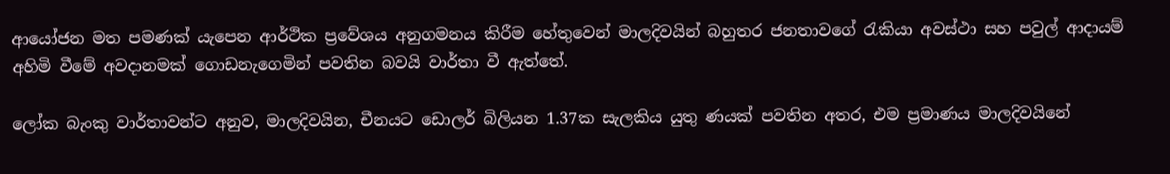ආයෝජන මත පමණක් යැපෙන ආර්ථික ප්‍රවේශය අනුගමනය කිරීම හේතුවෙන් මාලදිවයින් බහුතර ජනතාවගේ රැකියා අවස්ථා සහ පවුල් ආදායම් අහිමි වීමේ අවදානමක් ගොඩනැගෙමින් පවතින බවයි වාර්තා වී ඇත්තේ.

ලෝක බැංකු වාර්තාවන්ට අනුව, මාලදිවයින, චීනයට ඩොලර් බිලියන 1.37ක සැලකිය යුතු ණයක් පවතින අතර, එම ප්‍රමාණය මාලදිවයිනේ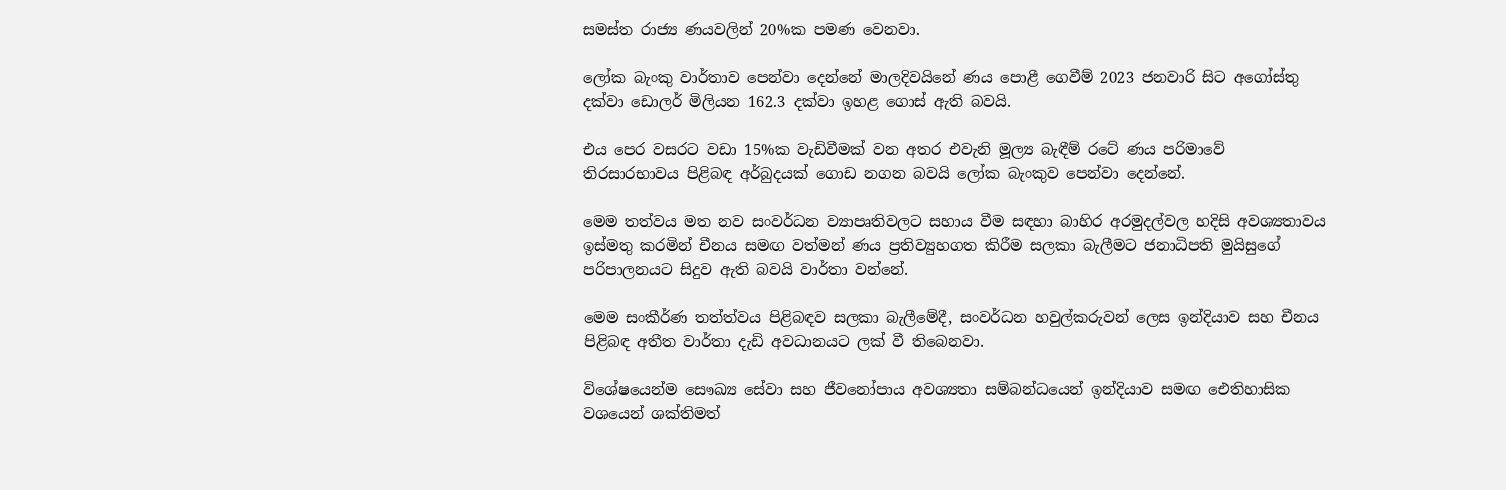සමස්ත රාජ්‍ය ණයවලින් 20%ක පමණ වෙනවා.

ලෝක බැංකු වාර්තාව පෙන්වා දෙන්නේ මාලදිවයිනේ ණය පොළී ගෙවීම් 2023 ජනවාරි සිට අගෝස්තු දක්වා ඩොලර් මිලියන 162.3 දක්වා ඉහළ ගොස් ඇති බවයි.

එය පෙර වසරට වඩා 15%ක වැඩිවීමක් වන අතර එවැනි මූල්‍ය බැඳීම් රටේ ණය පරිමාවේ තිරසාරභාවය පිළිබඳ අර්බුදයක් ගොඩ නගන බවයි ලෝක බැංකුව පෙන්වා දෙන්නේ.

මෙම තත්වය මත නව සංවර්ධන ව්‍යාපෘතිවලට සහාය වීම සඳහා බාහිර අරමුදල්වල හදිසි අවශ්‍යතාවය ඉස්මතු කරමින් චීනය සමඟ වත්මන් ණය ප්‍රතිව්‍යුහගත කිරීම සලකා බැලීමට ජනාධිපති මුයිසුගේ පරිපාලනයට සිදුව ඇති බවයි වාර්තා වන්නේ.

මෙම සංකීර්ණ තත්ත්වය පිළිබඳව සලකා බැලීමේදී, සංවර්ධන හවුල්කරුවන් ලෙස ඉන්දියාව සහ චීනය පිළිබඳ අතීත වාර්තා දැඩි අවධානයට ලක් වී තිබෙනවා.

විශේෂයෙන්ම සෞඛ්‍ය සේවා සහ ජීවනෝපාය අවශ්‍යතා සම්බන්ධයෙන් ඉන්දියාව සමඟ ඓතිහාසික වශයෙන් ශක්තිමත්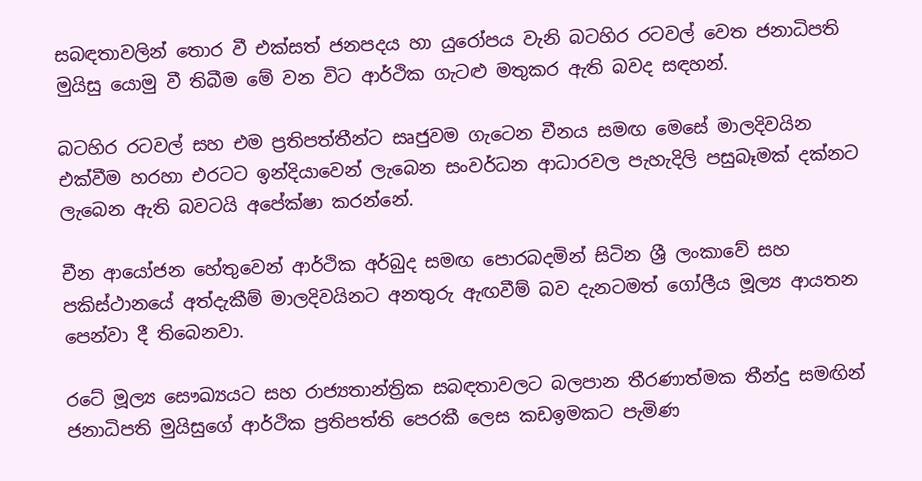සබඳතාවලින් තොර වී එක්සත් ජනපදය හා යුරෝපය වැනි බටහිර රටවල් වෙත ජනාධිපති මුයිසු යොමු වී තිබීම මේ වන විට ආර්ථික ගැටළු මතුකර ඇති බවද සඳහන්.

බටහිර රටවල් සහ එම ප්‍රතිපත්තීන්ට සෘජුවම ගැටෙන චීනය සමඟ මෙසේ මාලදිවයින එක්වීම හරහා එරටට ඉන්දියාවෙන් ලැබෙන සංවර්ධන ආධාරවල පැහැදිලි පසුබෑමක් දක්නට ලැබෙන ඇති බවටයි අපේක්ෂා කරන්නේ.

චීන ආයෝජන හේතුවෙන් ආර්ථික අර්බුද සමඟ පොරබදමින් සිටින ශ්‍රී ලංකාවේ සහ පකිස්ථානයේ අත්දැකීම් මාලදිවයිනට අනතුරු ඇඟවීම් බව දැනටමත් ගෝලීය මූල්‍ය ආයතන පෙන්වා දී තිබෙනවා.

රටේ මූල්‍ය සෞඛ්‍යයට සහ රාජ්‍යතාන්ත්‍රික සබඳතාවලට බලපාන තීරණාත්මක තීන්දු සමඟින් ජනාධිපති මුයිසුගේ ආර්ථික ප්‍රතිපත්ති පෙරකී ලෙස කඩඉමකට පැමිණ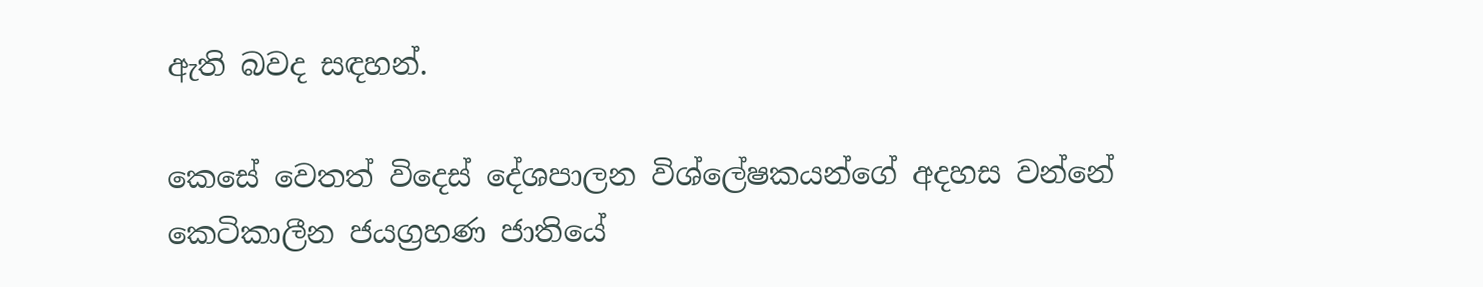ඇති බවද සඳහන්.

කෙසේ වෙතත් විදෙස් දේශපාලන විශ්ලේෂකයන්ගේ අදහස වන්නේ කෙටිකාලීන ජයග්‍රහණ ජාතියේ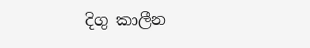දිගු කාලීන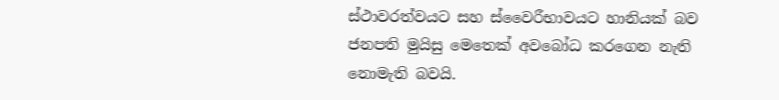ස්ථාවරත්වයට සහ ස්වෛරීභාවයට හානියක් බව ජනපති මුයිසු මෙතෙක් අවබෝධ කරගෙන නැති නොමැති බවයි.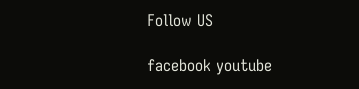Follow US

facebook youtube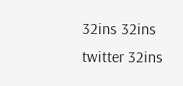32ins 32ins twitter 32ins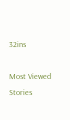32ins

Most Viewed Stories